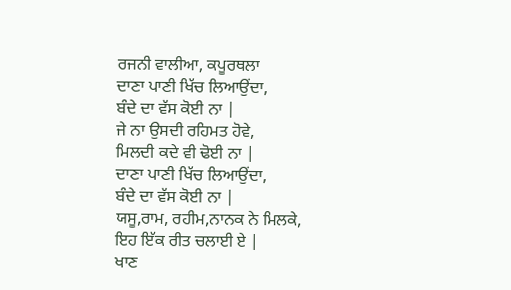ਰਜਨੀ ਵਾਲੀਆ, ਕਪੂਰਥਲਾ
ਦਾਣਾ ਪਾਣੀ ਖਿੱਚ ਲਿਆਉਂਦਾ,
ਬੰਦੇ ਦਾ ਵੱਸ ਕੋਈ ਨਾ |
ਜੇ ਨਾ ਉਸਦੀ ਰਹਿਮਤ ਹੋਵੇ,
ਮਿਲਦੀ ਕਦੇ ਵੀ ਢੋਈ ਨਾ |
ਦਾਣਾ ਪਾਣੀ ਖਿੱਚ ਲਿਆਉਂਦਾ,
ਬੰਦੇ ਦਾ ਵੱਸ ਕੋਈ ਨਾ |
ਯਸੂ,ਰਾਮ, ਰਹੀਮ,ਨਾਨਕ ਨੇ ਮਿਲਕੇ,
ਇਹ ਇੱਕ ਰੀਤ ਚਲਾਈ ਏ |
ਖਾਣ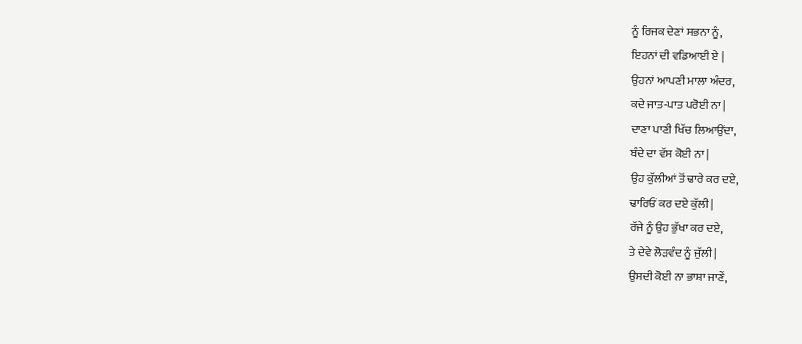ਨੂੰ ਰਿਜਕ ਦੇਣਾਂ ਸਭਨਾ ਨੂੰ,
ਇਹਨਾਂ ਦੀ ਵਡਿਆਈ ਏ |
ਉਹਨਾਂ ਆਪਣੀ ਮਾਲਾ ਅੰਦਰ,
ਕਦੇ ਜਾਤ-ਪਾਤ ਪਰੋਈ ਨਾ |
ਦਾਣਾ ਪਾਣੀ ਖਿੱਚ ਲਿਆਉਂਦਾ,
ਬੰਦੇ ਦਾ ਵੱਸ ਕੋਈ ਨਾ |
ਉਹ ਕੁੱਲੀਆਂ ਤੋਂ ਢਾਰੇ ਕਰ ਦਏ,
ਢਾਰਿਓਂ ਕਰ ਦਏ ਕੁੱਲੀ |
ਰੱਜੇ ਨੂੰ ਉਹ ਭੁੱਖਾ ਕਰ ਦਏ,
ਤੇ ਦੇਵੇ ਲੋੜਵੰਦ ਨੂੰ ਜੁੱਲੀ |
ਉਸਦੀ ਕੋਈ ਨਾ ਭਾਸ਼ਾ ਜਾਣੇਂ,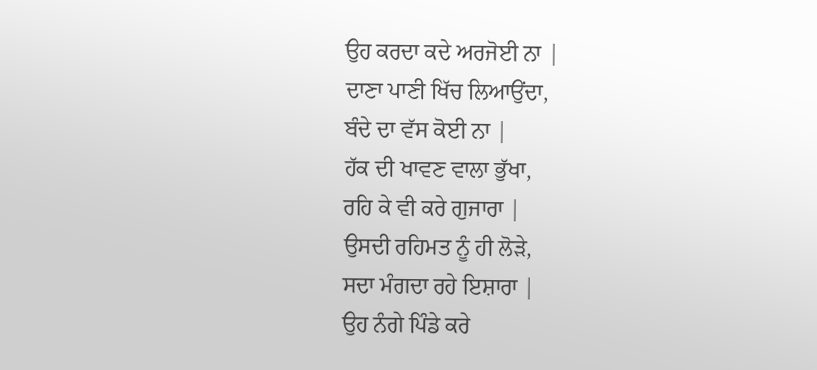ਉਹ ਕਰਦਾ ਕਦੇ ਅਰਜੋਈ ਨਾ |
ਦਾਣਾ ਪਾਣੀ ਖਿੱਚ ਲਿਆਉਂਦਾ,
ਬੰਦੇ ਦਾ ਵੱਸ ਕੋਈ ਨਾ |
ਹੱਕ ਦੀ ਖਾਵਣ ਵਾਲਾ ਭੁੱਖਾ,
ਰਹਿ ਕੇ ਵੀ ਕਰੇ ਗੁਜਾਰਾ |
ਉਸਦੀ ਰਹਿਮਤ ਨੂੰ ਹੀ ਲੋੜੇ,
ਸਦਾ ਮੰਗਦਾ ਰਹੇ ਇਸ਼ਾਰਾ |
ਉਹ ਨੰਗੇ ਪਿੰਡੇ ਕਰੇ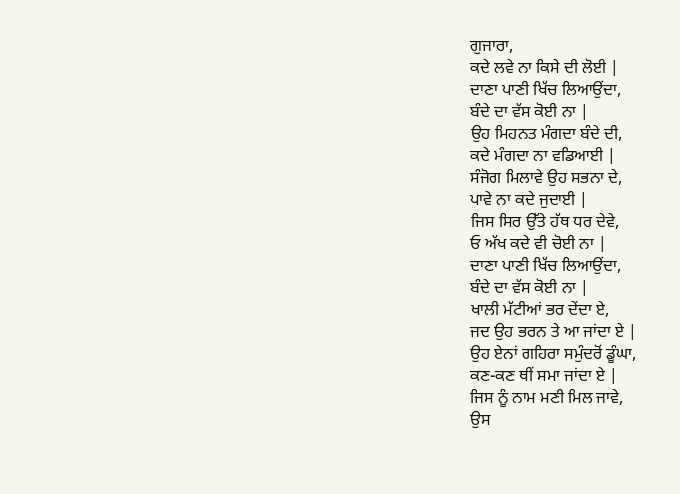ਗੁਜਾਰਾ,
ਕਦੇ ਲਵੇ ਨਾ ਕਿਸੇ ਦੀ ਲੋਈ |
ਦਾਣਾ ਪਾਣੀ ਖਿੱਚ ਲਿਆਉਂਦਾ,
ਬੰਦੇ ਦਾ ਵੱਸ ਕੋਈ ਨਾ |
ਉਹ ਮਿਹਨਤ ਮੰਗਦਾ ਬੰਦੇ ਦੀ,
ਕਦੇ ਮੰਗਦਾ ਨਾ ਵਡਿਆਈ |
ਸੰਜੋਗ ਮਿਲਾਵੇ ਉਹ ਸਭਨਾ ਦੇ,
ਪਾਵੇ ਨਾ ਕਦੇ ਜੁਦਾਈ |
ਜਿਸ ਸਿਰ ਉੱਤੇ ਹੱਥ ਧਰ ਦੇਵੇ,
ਓ ਅੱਖ ਕਦੇ ਵੀ ਚੋਈ ਨਾ |
ਦਾਣਾ ਪਾਣੀ ਖਿੱਚ ਲਿਆਉਂਦਾ,
ਬੰਦੇ ਦਾ ਵੱਸ ਕੋਈ ਨਾ |
ਖਾਲੀ ਮੱਟੀਆਂ ਭਰ ਦੇਂਦਾ ਏ,
ਜਦ ਉਹ ਭਰਨ ਤੇ ਆ ਜਾਂਦਾ ਏ |
ਉਹ ਏਨਾਂ ਗਹਿਰਾ ਸਮੁੰਦਰੋਂ ਡੂੰਘਾ,
ਕਣ-ਕਣ ਥੀਂ ਸਮਾ ਜਾਂਦਾ ਏ |
ਜਿਸ ਨੂੰ ਨਾਮ ਮਣੀ ਮਿਲ ਜਾਵੇ,
ਉਸ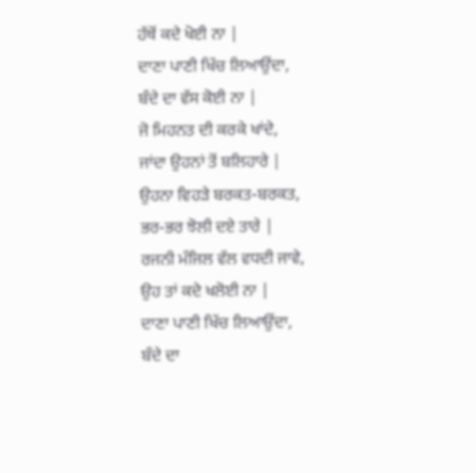ਹੱਥੋਂ ਕਦੇ ਖੋਈ ਨਾ |
ਦਾਣਾ ਪਾਣੀ ਖਿੱਚ ਲਿਆਉਂਦਾ,
ਬੰਦੇ ਦਾ ਵੱਸ ਕੋਈ ਨਾ |
ਜੋ ਮਿਹਨਤ ਦੀ ਕਰਕੇ ਖਾਂਦੇ,
ਜਾਂਦਾ ਉਹਨਾਂ ਤੋਂ ਬਲਿਹਾਰੇ |
ਉਹਨਾ ਵਿਹੜੇ ਬਰਕਤ-ਬਰਕਤ,
ਭਰ-ਭਰ ਝੋਲੀ ਦਏ ਤਾਰੇ |
ਰਜਨੀ ਮੰਜਿਲ ਵੱਲ ਵਧਦੀ ਜਾਵੇ,
ਉਹ ਤਾਂ ਕਦੇ ਖਲੋਈ ਨਾ |
ਦਾਣਾ ਪਾਣੀ ਖਿੱਚ ਲਿਆਉਂਦਾ,
ਬੰਦੇ ਦਾ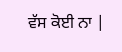ਵੱਸ ਕੋਈ ਨਾ |